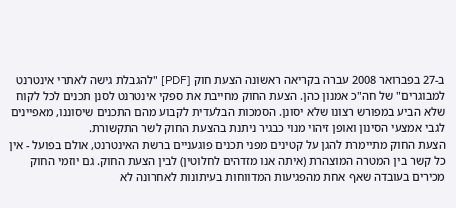ב-27 בפברואר 2008 עברה בקריאה ראשונה הצעת חוק [PDF] "להגבלת גישה לאתרי אינטרנט למבוגרים" של חה"כ אמנון כהן. הצעת החוק מחייבת את ספקי אינטרנט לסנן תכנים לכל לקוח שלא הביע במפורש רצונו שלא יסונן. הסמכות הבלעדית לקבוע מהם התכנים שיסוננו, מאפיינים לגבי אמצעי הסינון ואופן זיהוי מנוי כבגיר ניתנת בהצעת החוק לשר התקשורת.
הצעת החוק מתיימרת להגן על קטינים מפני תכנים פוגעניים ברשת האינטרנט, אולם בפועל - אין כל קשר בין המטרה המוצהרת (איתה אנו מזדהים לחלוטין) לבין הצעת החוק. גם יוזמי החוק מכירים בעובדה שאף אחת מהפגיעות המדווחות בעיתונות לאחרונה לא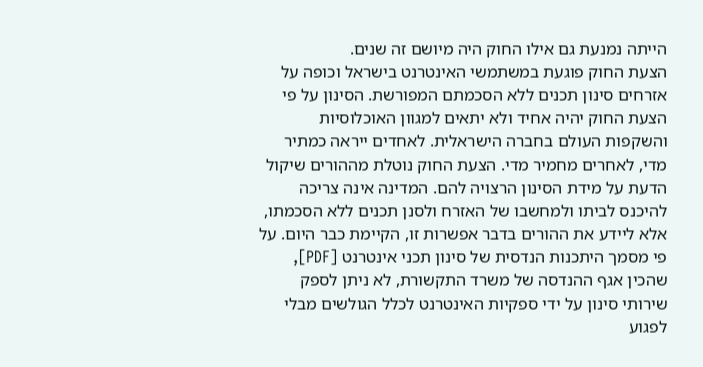הייתה נמנעת גם אילו החוק היה מיושם זה שנים.
הצעת החוק פוגעת במשתמשי האינטרנט בישראל וכופה על אזרחים סינון תכנים ללא הסכמתם המפורשת. הסינון על פי הצעת החוק יהיה אחיד ולא יתאים למגוון האוכלוסיות והשקפות העולם בחברה הישראלית. לאחדים ייראה כמתיר מדי, לאחרים מחמיר מדי. הצעת החוק נוטלת מההורים שיקול הדעת על מידת הסינון הרצויה להם. המדינה אינה צריכה להיכנס לביתו ולמחשבו של האזרח ולסנן תכנים ללא הסכמתו, אלא ליידע את ההורים בדבר אפשרות זו, הקיימת כבר היום. על פי מסמך היתכנות הנדסית של סינון תכני אינטרנט [PDF], שהכין אגף ההנדסה של משרד התקשורת, לא ניתן לספק שירותי סינון על ידי ספקיות האינטרנט לכלל הגולשים מבלי לפגוע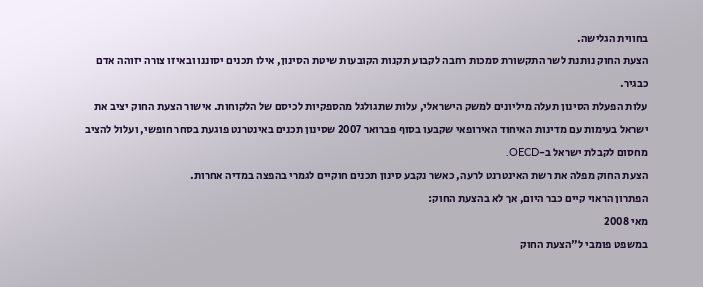בחווית הגלישה.
הצעת החוק נותנת לשר התקשורת סמכות רחבה לקבוע תקנות הקובעות שיטת הסינון, אילו תכנים יסוננו ובאיזו צורה יזוהה אדם כבגיר.
עלות הפעלת הסינון תעלה מיליונים למשק הישראלי, עלות שתגולגל מהספקיות לכיסם של הלקוחות. אישור הצעת החוק יציב את ישראל בעימות עם מדינות האיחוד האירופאי שקבעו בסוף פברואר 2007 שסינון תכנים באינטרנט פוגעת בסחר חופשי, ועלול להציב מחסום לקבלת ישראל ב-OECD.
הצעת החוק מפלה את רשת האינטרנט לרעה, כאשר נקבע סינון תכנים חוקיים לגמרי בהפצה במדיה אחרות.
הפתרון הראוי קיים כבר היום, אך לא בהצעת החוק:
מאי 2008
במשפט פומבי ל"הצעת החוק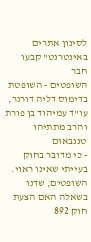לסינון אתרים באינטרנט" קבעו חבר
השופטים - השופטת בדימוס דליה דורנר, עו"ד עמיהוד בן פורת והרב מתתיהו טננבאום
- כי מדובר בחוק בעייתי שאינו ראוי. השופטים, שדנו בשאלה האם הצעת חוק 892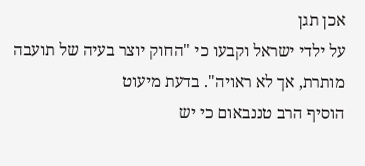אכן תגן
על ילדי ישראל וקבעו כי "החוק יוצר בעיה של תועבה מותרת, אך לא ראויה". בדעת מיעוט
הוסיף הרב טננבאום כי יש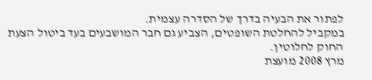לפתור את הבעיה בדרך של הסדרה עצמית.
במקביל להחלטת השופטים, הצביע גם חבר המושבעים בעד ביטול הצעת החוק לחלוטין.
מרץ 2008 מועצת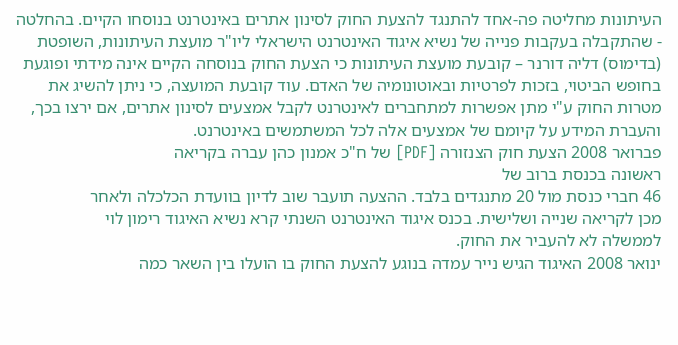העיתונות מחליטה פה-אחד להתנגד להצעת החוק לסינון אתרים באינטרנט בנוסחו הקיים. בהחלטה - שהתקבלה בעקבות פנייה של נשיא איגוד האינטרנט הישראלי ליו"ר מועצת העיתונות, השופטת (בדימוס) דליה דורנר – קובעת מועצת העיתונות כי הצעת החוק בנוסחה הקיים אינה מידתי ופוגעת בחופש הביטוי, בזכות לפרטיות ובאוטונומיה של האדם. עוד קובעת המועצה, כי ניתן להשיג את מטרות החוק ע"י מתן אפשרות למתחברים לאינטרנט לקבל אמצעים לסינון אתרים, אם ירצו בכך, והעברת המידע על קיומם של אמצעים אלה לכל המשתמשים באינטרנט.
פברואר 2008 הצעת חוק הצנזורה [PDF] של ח"כ אמנון כהן עברה בקריאה
ראשונה בכנסת ברוב של
46 חברי כנסת מול 20 מתנגדים בלבד. ההצעה תועבר שוב לדיון בוועדת הכלכלה ולאחר
מכן לקריאה שנייה ושלישית. בכנס איגוד האינטרנט השנתי קרא נשיא האיגוד רימון לוי
לממשלה לא להעביר את החוק.
ינואר 2008 האיגוד הגיש נייר עמדה בנוגע להצעת החוק בו הועלו בין השאר כמה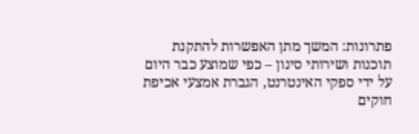פתרונות: המשך מתן האפשרות להתקנת תוכנות ושירותי סינון – כפי שמוצע כבר היום על ידי ספקי האינטרנט, הגברת אמצעי אכיפת חוקים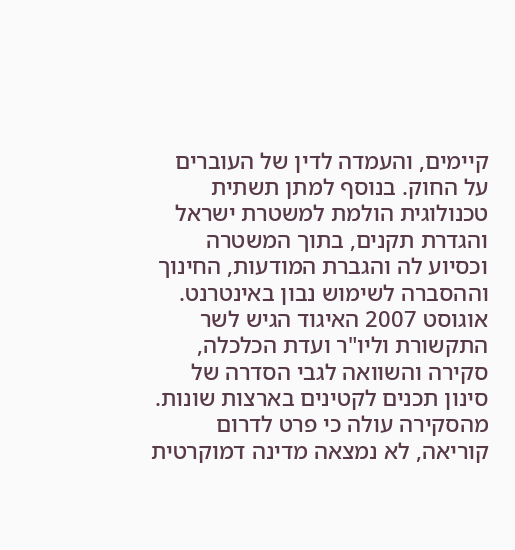קיימים, והעמדה לדין של העוברים על החוק. בנוסף למתן תשתית טכנולוגית הולמת למשטרת ישראל והגדרת תקנים, בתוך המשטרה וכסיוע לה והגברת המודעות, החינוך וההסברה לשימוש נבון באינטרנט.
אוגוסט 2007 האיגוד הגיש לשר התקשורת וליו"ר ועדת הכלכלה, סקירה והשוואה לגבי הסדרה של סינון תכנים לקטינים בארצות שונות. מהסקירה עולה כי פרט לדרום קוריאה, לא נמצאה מדינה דמוקרטית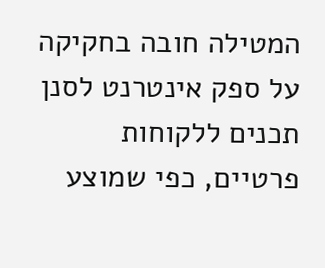המטילה חובה בחקיקה על ספק אינטרנט לסנן תכנים ללקוחות פרטיים, כפי שמוצע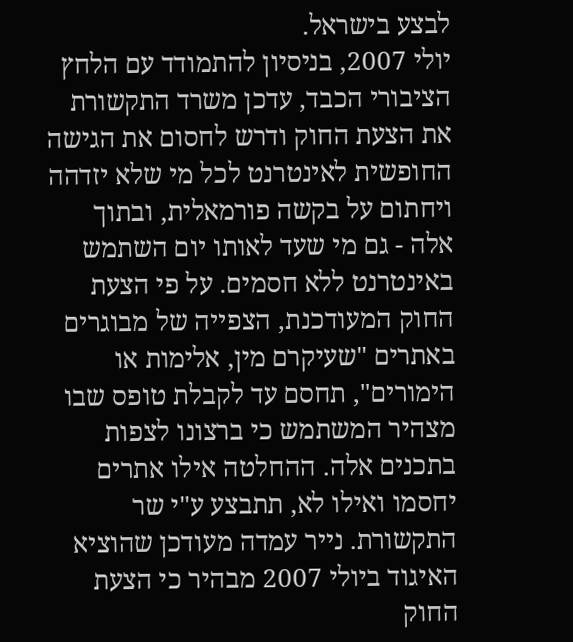לבצע בישראל.
יולי 2007, בניסיון להתמודד עם הלחץ הציבורי הכבד, עדכן משרד התקשורת את הצעת החוק ודרש לחסום את הגישה החופשית לאינטרנט לכל מי שלא יזדהה ויחתום על בקשה פורמאלית, ובתוך אלה - גם מי שעד לאותו יום השתמש באינטרנט ללא חסמים. על פי הצעת החוק המעודכנת, הצפייה של מבוגרים באתרים "שעיקרם מין, אלימות או הימורים", תחסם עד לקבלת טופס שבו מצהיר המשתמש כי ברצונו לצפות בתכנים אלה. ההחלטה אילו אתרים יחסמו ואילו לא, תתבצע ע"י שר התקשורת. נייר עמדה מעודכן שהוציא האיגוד ביולי 2007 מבהיר כי הצעת החוק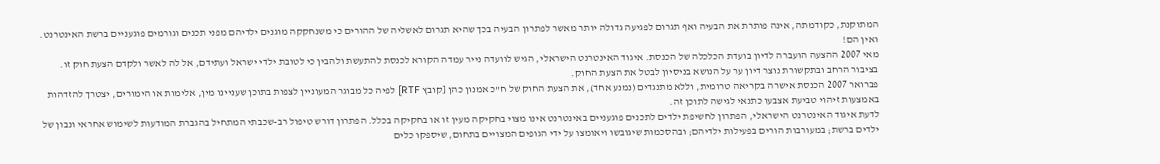המתוקנת, כקודמתה, אינה פותרת את הבעיה ואף תגרום לפגיעה גדולה יותר מאשר לפתרון הבעיה בכך שהיא תגרום לאשליה של ההורים כי משנחקקה מוגנים ילדיהם מפני תכנים וגורמים פוגעניים ברשת האינטרנט. ואין הם!
מאי 2007 ההצעה הועברה לדיון בועדת הכלכלה של הכנסת. איגוד האינטרנט הישראלי, הגיש לוועדה נייר עמדה הקורא לכנסת להתעשת ולהבין כי לטובת ילדי ישראל ועתידם, אל לה לאשר ולקדם הצעת חוק זו.
בציבור הרחב ובתקשורת נוצר דיון ער על הנושא בניסיון לבטל את הצעת החוק.
פברואר 2007 הכנסת אישרה בקריאה טרומית, וללא מתנגדים (נמנע אחד), את הצעת החוק של ח"כ אמנון כהן [קובץ RTF] לפיה כל מבוגר המעוניין לצפות בתוכן שעניינו מין, אלימות או הימורים, יצטרך להזדהות באמצעות זיהוי טביעת אצבעו כתנאי לגישה לתוכן זה.
לדעת איגוד האינטרנט הישראלי, הפתרון לחשיפת ילדים לתכנים פוגעניים באינטרנט אינו מצוי בחקיקה מעין זו או בחקיקה בכלל. הפתרון דורש טיפול רב-שכבתי המתחיל בהגברת המודעות לשימוש אחראי ונבון של ילדים ברשת; במעורבות הורים בפעילות ילדיהם; ובהסכמות שיגובשו ויאומצו על ידי הגופים המצויים בתחום, שיספקו כלים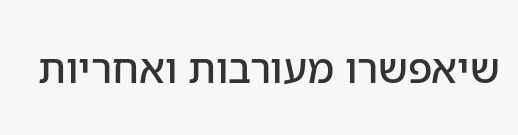שיאפשרו מעורבות ואחריות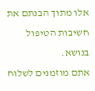אלו מתוך הבנתם את חשיבות הטיפול בנושא.
אתם מוזמנים לשלוח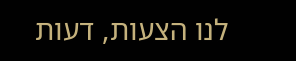לנו הצעות, דעות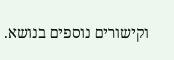וקישורים נוספים בנושא.